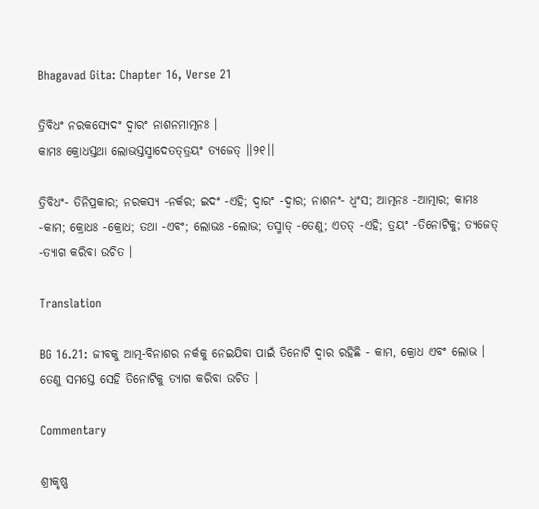Bhagavad Gita: Chapter 16, Verse 21

ତ୍ରିବିଧଂ ନରକସ୍ୟେଦଂ ଦ୍ୱାରଂ ନାଶନମାତ୍ମନଃ ।
କାମଃ କ୍ରୋଧସ୍ତଥା ଲୋଭସ୍ତସ୍ମାଦେତତ୍‌ତ୍ରୟଂ ତ୍ୟଜେତ୍ ।।୨୧।।

ତ୍ରିବିଧଂ- ତିନିପ୍ରକାର; ନରକସ୍ୟ -ନର୍କର; ଇଦଂ -ଏହି; ଦ୍ୱାରଂ -ଦ୍ୱାର; ନାଶନଂ- ଧ୍ୱଂସ; ଆତ୍ମନଃ -ଆତ୍ମାର; କାମଃ -କାମ; କ୍ରୋଧଃ -କ୍ରୋଧ; ତଥା -ଏବଂ; ଲୋଭଃ -ଲୋଭ; ତସ୍ମାତ୍ -ତେଣୁ; ଏତତ୍ -ଏହି; ତ୍ରୟଂ -ତିନୋଟିକୁ; ତ୍ୟଜେତ୍ -ତ୍ୟାଗ କରିବା ଉଚିତ ।

Translation

BG 16.21: ଜୀବକୁ ଆତ୍ମ-ବିନାଶର ନର୍କକୁ ନେଇଯିବା ପାଇଁ ତିନୋଟି ଦ୍ୱାର ରହିଛି - କାମ, କ୍ରୋଧ ଏବଂ ଲୋଭ । ତେଣୁ ସମସ୍ତେ ସେହି ତିନୋଟିକୁ ତ୍ୟାଗ କରିବା ଉଚିତ ।

Commentary

ଶ୍ରୀକୃଷ୍ଣ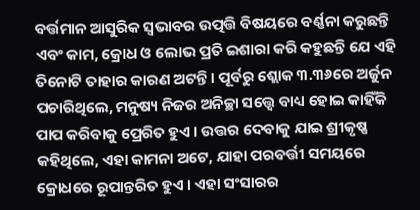ବର୍ତ୍ତମାନ ଆସୁରିକ ସ୍ୱଭାବର ଉତ୍ପତ୍ତି ବିଷୟରେ ବର୍ଣ୍ଣନା କରୁଛନ୍ତି ଏବଂ କାମ, କ୍ରୋଧ ଓ ଲୋଭ ପ୍ରତି ଇଶାରା କରି କହୁଛନ୍ତି ଯେ ଏହି ତିନୋଟି ତାହାର କାରଣ ଅଟନ୍ତି । ପୂର୍ବରୁ ଶ୍ଲୋକ ୩.୩୬ରେ ଅର୍ଜୁନ ପଚାରିଥିଲେ, ମନୁଷ୍ୟ ନିଜର ଅନିଚ୍ଛା ସତ୍ତ୍ୱେ ବାଧ୍ୟ ହୋଇ କାହିଁକି ପାପ କରିବାକୁ ପ୍ରେରିତ ହୁଏ । ଉତ୍ତର ଦେବାକୁ ଯାଇ ଶ୍ରୀକୃଷ୍ଣ କହିଥିଲେ, ଏହା କାମନା ଅଟେ, ଯାହା ପରବର୍ତ୍ତୀ ସମୟରେ କ୍ରୋଧରେ ରୂପାନ୍ତରିତ ହୁଏ । ଏହା ସଂସାରର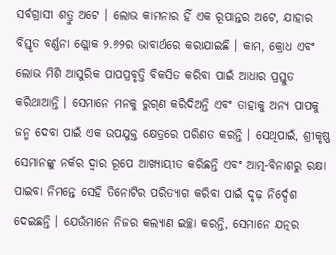ସର୍ବଗ୍ରାସୀ ଶତ୍ରୁ ଅଟେ । ଲୋଭ କାମନାର ହିଁ ଏକ ରୂପାନ୍ତର ଅଟେ, ଯାହାର ବିସ୍ତୃତ ବର୍ଣ୍ଣନା ଶ୍ଲୋକ ୨.୬୨ର ଭାବାର୍ଥରେ କରାଯାଇଛି । କାମ, କ୍ରୋଧ ଏବଂ ଲୋଭ ମିଶି ଆସୁରିକ ପାପପ୍ରବୃତ୍ତି ବିକସିତ କରିବା ପାଇଁ ଆଧାର ପ୍ରସ୍ତୁତ କରିଥାଆନ୍ତି । ସେମାନେ ମନକୁ ରୁଗ୍‌ଣ କରିଦିଅନ୍ତି ଏବଂ ତାହାକୁ ଅନ୍ୟ ପାପକୁ ଜନ୍ମ ଦେବା ପାଇଁ ଏକ ଉପଯୁକ୍ତ କ୍ଷେତ୍ରରେ ପରିଣତ କରନ୍ତି । ସେଥିପାଇଁ, ଶ୍ରୀକୃଷ୍ଣ ସେମାନଙ୍କୁ ନର୍କର ଦ୍ୱାର ରୂପେ ଆଖ୍ୟାୟୀତ କରିଛନ୍ତି ଏବଂ ଆତ୍ମ-ବିନାଶରୁ ରକ୍ଷା ପାଇବା ନିମନ୍ତେ ସେହି ତିନୋଟିର ପରିତ୍ୟାଗ କରିବା ପାଇଁ ଦୃଢ଼ ନିର୍ଦ୍ଦେଶ ଦେଇଛନ୍ତି । ଯେଉଁମାନେ ନିଜର କଲ୍ୟାଣ ଇଚ୍ଛା କରନ୍ତି, ସେମାନେ ଯତ୍ନର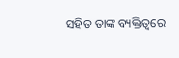ସହିତ ତାଙ୍କ ବ୍ୟକ୍ତିତ୍ୱରେ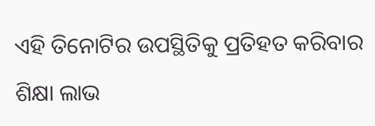ଏହି ତିନୋଟିର ଉପସ୍ଥିତିକୁ ପ୍ରତିହତ କରିବାର ଶିକ୍ଷା ଲାଭ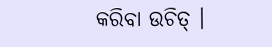କରିବା ଉଚିତ୍ ।